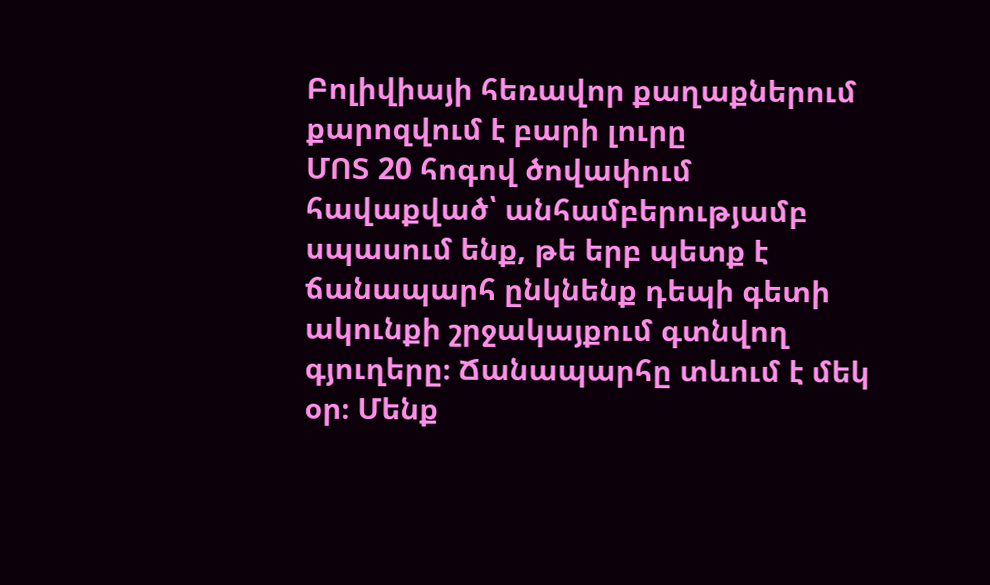Բոլիվիայի հեռավոր քաղաքներում քարոզվում է բարի լուրը
ՄՈՏ 20 հոգով ծովափում հավաքված՝ անհամբերությամբ սպասում ենք, թե երբ պետք է ճանապարհ ընկնենք դեպի գետի ակունքի շրջակայքում գտնվող գյուղերը։ Ճանապարհը տևում է մեկ օր։ Մենք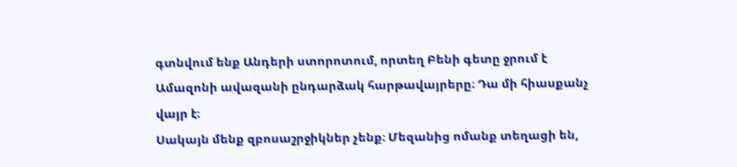գտնվում ենք Անդերի ստորոտում, որտեղ Բենի գետը ջրում է Ամազոնի ավազանի ընդարձակ հարթավայրերը։ Դա մի հիասքանչ վայր է։
Սակայն մենք զբոսաշրջիկներ չենք։ Մեզանից ոմանք տեղացի են,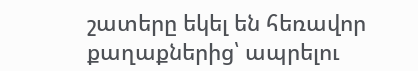շատերը եկել են հեռավոր քաղաքներից՝ ապրելու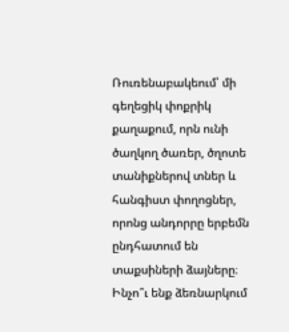Ռուռենաբակեում՝ մի գեղեցիկ փոքրիկ քաղաքում, որն ունի ծաղկող ծառեր, ծղոտե տանիքներով տներ և հանգիստ փողոցներ, որոնց անդորրը երբեմն ընդհատում են տաքսիների ձայները։ Ինչո՞ւ ենք ձեռնարկում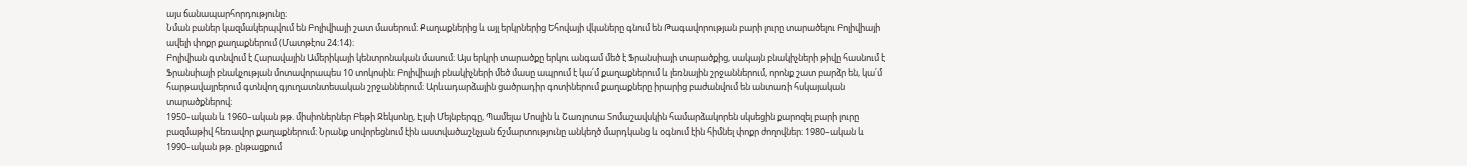այս ճանապարհորդությունը։
Նման բաներ կազմակերպվում են Բոլիվիայի շատ մասերում։ Քաղաքներից և այլ երկրներից Եհովայի վկաները գնում են Թագավորության բարի լուրը տարածելու Բոլիվիայի ավելի փոքր քաղաքներում (Մատթէոս 24։14)։
Բոլիվիան գտնվում է Հարավային Ամերիկայի կենտրոնական մասում։ Այս երկրի տարածքը երկու անգամ մեծ է Ֆրանսիայի տարածքից, սակայն բնակիչների թիվը հասնում է Ֆրանսիայի բնակչության մոտավորապես 10 տոկոսին։ Բոլիվիայի բնակիչների մեծ մասը ապրում է կա՛մ քաղաքներում և լեռնային շրջաններում, որոնք շատ բարձր են, կա՛մ հարթավայրերում գտնվող գյուղատնտեսական շրջաններում։ Արևադարձային ցածրադիր գոտիներում քաղաքները իրարից բաժանվում են անտառի հսկայական տարածքներով։
1950–ական և 1960–ական թթ. միսիոներներ Բեթի Ջեկսոնը, Էլսի Մեյնբերգը, Պամելա Մոսլին և Շառլոտա Տոմաշավսկին համարձակորեն սկսեցին քարոզել բարի լուրը բազմաթիվ հեռավոր քաղաքներում։ Նրանք սովորեցնում էին աստվածաշնչյան ճշմարտությունը անկեղծ մարդկանց և օգնում էին հիմնել փոքր ժողովներ։ 1980–ական և 1990–ական թթ. ընթացքում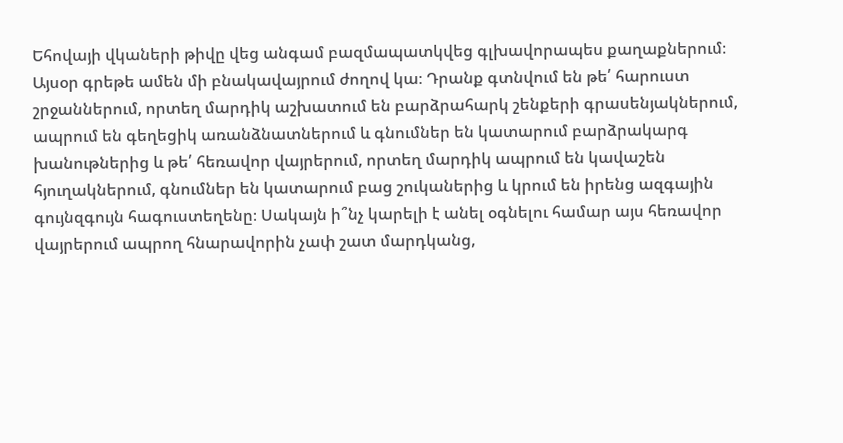Եհովայի վկաների թիվը վեց անգամ բազմապատկվեց գլխավորապես քաղաքներում։ Այսօր գրեթե ամեն մի բնակավայրում ժողով կա։ Դրանք գտնվում են թե՛ հարուստ շրջաններում, որտեղ մարդիկ աշխատում են բարձրահարկ շենքերի գրասենյակներում, ապրում են գեղեցիկ առանձնատներում և գնումներ են կատարում բարձրակարգ խանութներից և թե՛ հեռավոր վայրերում, որտեղ մարդիկ ապրում են կավաշեն հյուղակներում, գնումներ են կատարում բաց շուկաներից և կրում են իրենց ազգային գույնզգույն հագուստեղենը։ Սակայն ի՞նչ կարելի է անել օգնելու համար այս հեռավոր վայրերում ապրող հնարավորին չափ շատ մարդկանց,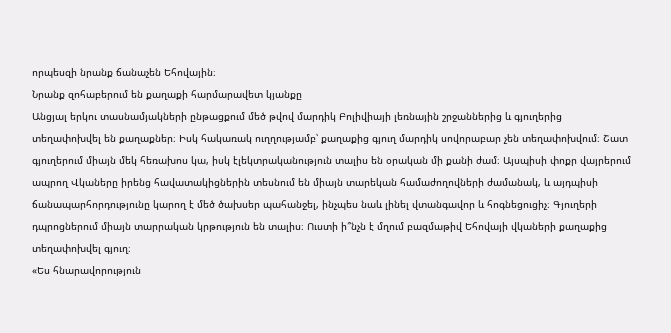որպեսզի նրանք ճանաչեն Եհովային։
Նրանք զոհաբերում են քաղաքի հարմարավետ կյանքը
Անցյալ երկու տասնամյակների ընթացքում մեծ թվով մարդիկ Բոլիվիայի լեռնային շրջաններից և գյուղերից տեղափոխվել են քաղաքներ։ Իսկ հակառակ ուղղությամբ՝ քաղաքից գյուղ մարդիկ սովորաբար չեն տեղափոխվում։ Շատ գյուղերում միայն մեկ հեռախոս կա, իսկ էլեկտրականություն տալիս են օրական մի քանի ժամ։ Այսպիսի փոքր վայրերում ապրող Վկաները իրենց հավատակիցներին տեսնում են միայն տարեկան համաժողովների ժամանակ, և այդպիսի ճանապարհորդությունը կարող է մեծ ծախսեր պահանջել, ինչպես նաև լինել վտանգավոր և հոգնեցուցիչ։ Գյուղերի դպրոցներում միայն տարրական կրթություն են տալիս։ Ուստի ի՞նչն է մղում բազմաթիվ Եհովայի վկաների քաղաքից տեղափոխվել գյուղ։
«Ես հնարավորություն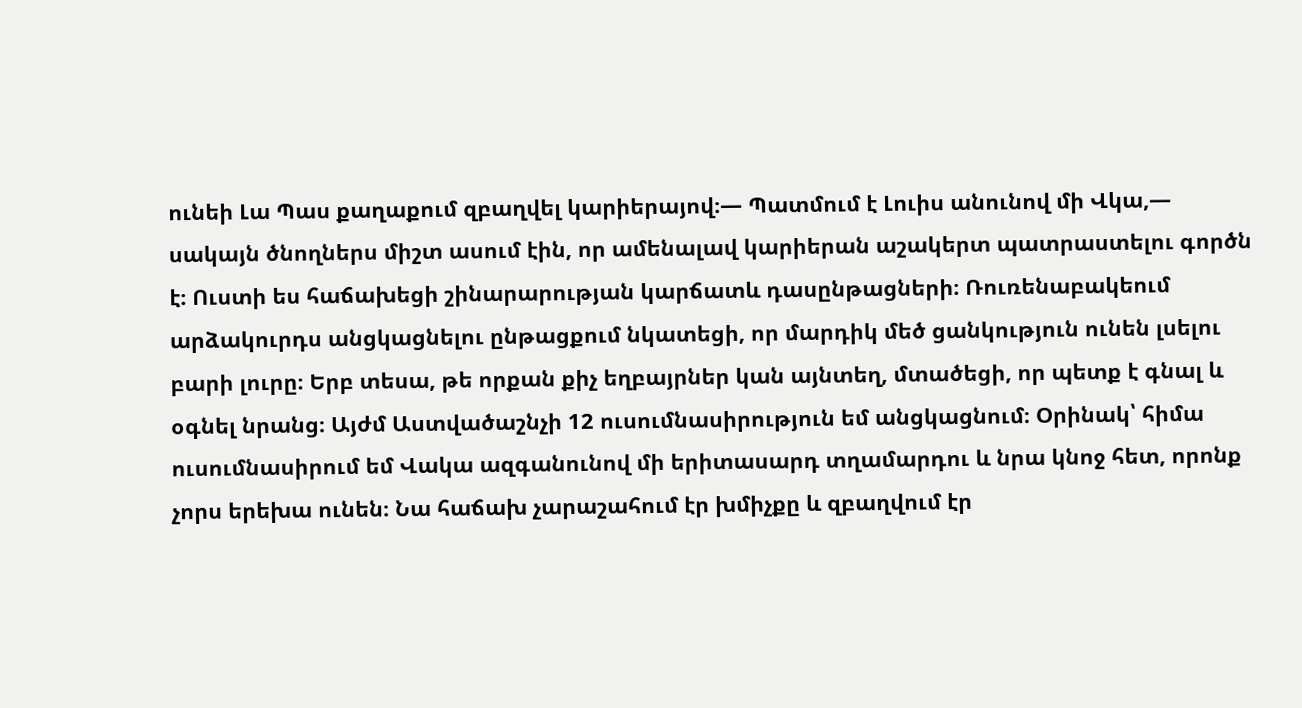ունեի Լա Պաս քաղաքում զբաղվել կարիերայով։— Պատմում է Լուիս անունով մի Վկա,— սակայն ծնողներս միշտ ասում էին, որ ամենալավ կարիերան աշակերտ պատրաստելու գործն է։ Ուստի ես հաճախեցի շինարարության կարճատև դասընթացների։ Ռուռենաբակեում արձակուրդս անցկացնելու ընթացքում նկատեցի, որ մարդիկ մեծ ցանկություն ունեն լսելու բարի լուրը։ Երբ տեսա, թե որքան քիչ եղբայրներ կան այնտեղ, մտածեցի, որ պետք է գնալ և օգնել նրանց։ Այժմ Աստվածաշնչի 12 ուսումնասիրություն եմ անցկացնում։ Օրինակ՝ հիմա ուսումնասիրում եմ Վակա ազգանունով մի երիտասարդ տղամարդու և նրա կնոջ հետ, որոնք չորս երեխա ունեն։ Նա հաճախ չարաշահում էր խմիչքը և զբաղվում էր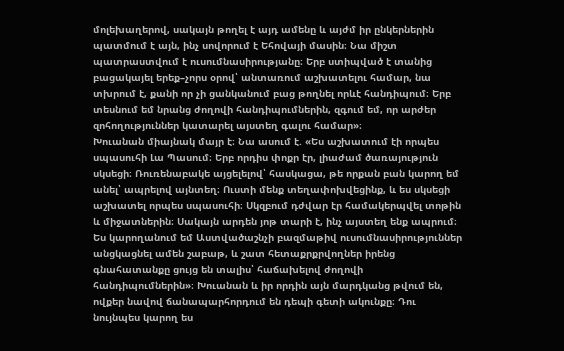մոլեխաղերով, սակայն թողել է այդ ամենը և այժմ իր ընկերներին պատմում է այն, ինչ սովորում է Եհովայի մասին։ Նա միշտ պատրաստվում է ուսումնասիրությանը։ Երբ ստիպված է տանից բացակայել երեք–չորս օրով՝ անտառում աշխատելու համար, նա տխրում է, քանի որ չի ցանկանում բաց թողնել որևէ հանդիպում։ Երբ տեսնում եմ նրանց ժողովի հանդիպումներին, զգում եմ, որ արժեր զոհողություններ կատարել այստեղ գալու համար»։
Խուանան միայնակ մայր է։ Նա ասում է. «Ես աշխատում էի որպես սպասուհի Լա Պասում։ Երբ որդիս փոքր էր, լիաժամ ծառայություն սկսեցի։ Ռուռենաբակե այցելելով՝ հասկացա, թե որքան բան կարող եմ անել՝ ապրելով այնտեղ։ Ուստի մենք տեղափոխվեցինք, և ես սկսեցի աշխատել որպես սպասուհի։ Սկզբում դժվար էր համակերպվել տոթին և միջատներին։ Սակայն արդեն յոթ տարի է, ինչ այստեղ ենք ապրում։ Ես կարողանում եմ Աստվածաշնչի բազմաթիվ ուսումնասիրություններ անցկացնել ամեն շաբաթ, և շատ հետաքրքրվողներ իրենց գնահատանքը ցույց են տալիս՝ հաճախելով ժողովի հանդիպումներին»։ Խուանան և իր որդին այն մարդկանց թվում են, ովքեր նավով ճանապարհորդում են դեպի գետի ակունքը։ Դու նույնպես կարող ես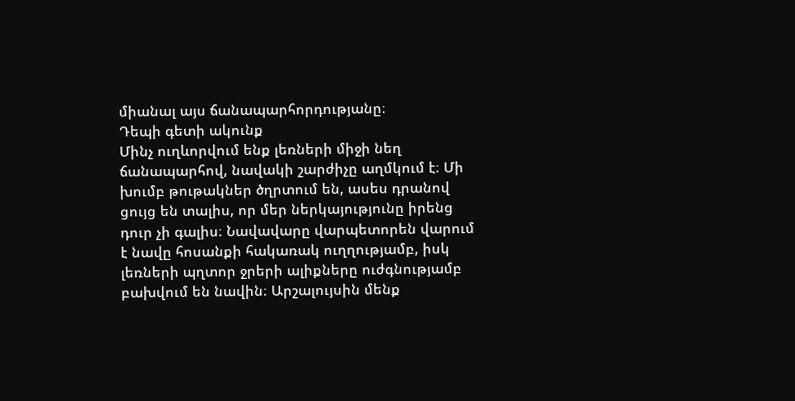միանալ այս ճանապարհորդությանը։
Դեպի գետի ակունք
Մինչ ուղևորվում ենք լեռների միջի նեղ ճանապարհով, նավակի շարժիչը աղմկում է։ Մի խումբ թութակներ ծղրտում են, ասես դրանով ցույց են տալիս, որ մեր ներկայությունը իրենց դուր չի գալիս։ Նավավարը վարպետորեն վարում է նավը հոսանքի հակառակ ուղղությամբ, իսկ լեռների պղտոր ջրերի ալիքները ուժգնությամբ բախվում են նավին։ Արշալույսին մենք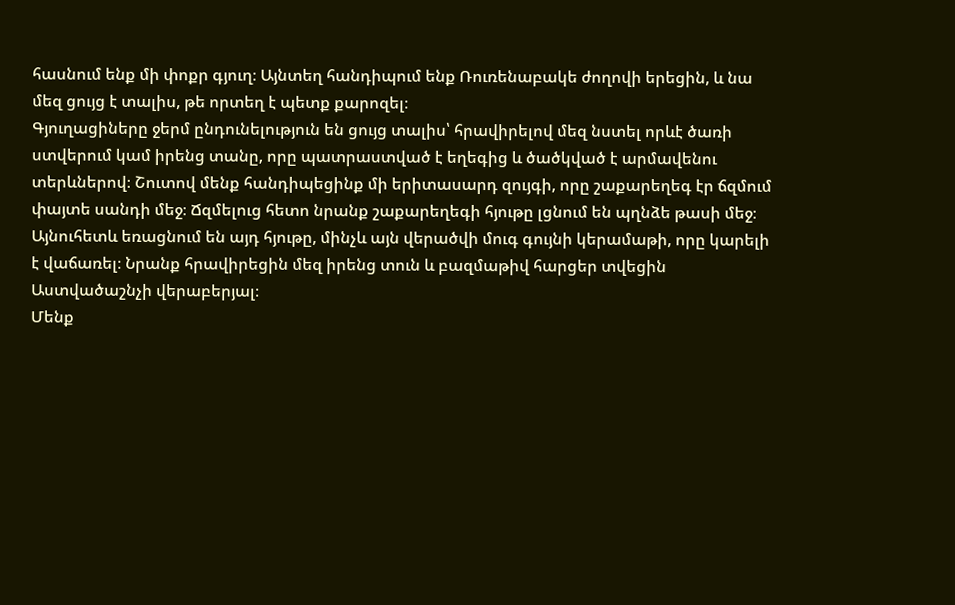հասնում ենք մի փոքր գյուղ։ Այնտեղ հանդիպում ենք Ռուռենաբակե ժողովի երեցին, և նա մեզ ցույց է տալիս, թե որտեղ է պետք քարոզել։
Գյուղացիները ջերմ ընդունելություն են ցույց տալիս՝ հրավիրելով մեզ նստել որևէ ծառի ստվերում կամ իրենց տանը, որը պատրաստված է եղեգից և ծածկված է արմավենու տերևներով։ Շուտով մենք հանդիպեցինք մի երիտասարդ զույգի, որը շաքարեղեգ էր ճզմում փայտե սանդի մեջ։ Ճզմելուց հետո նրանք շաքարեղեգի հյութը լցնում են պղնձե թասի մեջ։ Այնուհետև եռացնում են այդ հյութը, մինչև այն վերածվի մուգ գույնի կերամաթի, որը կարելի է վաճառել։ Նրանք հրավիրեցին մեզ իրենց տուն և բազմաթիվ հարցեր տվեցին Աստվածաշնչի վերաբերյալ։
Մենք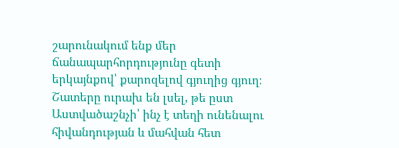շարունակում ենք մեր ճանապարհորդությունը գետի երկայնքով՝ քարոզելով գյուղից գյուղ։ Շատերը ուրախ են լսել, թե ըստ Աստվածաշնչի՝ ինչ է տեղի ունենալու հիվանդության և մահվան հետ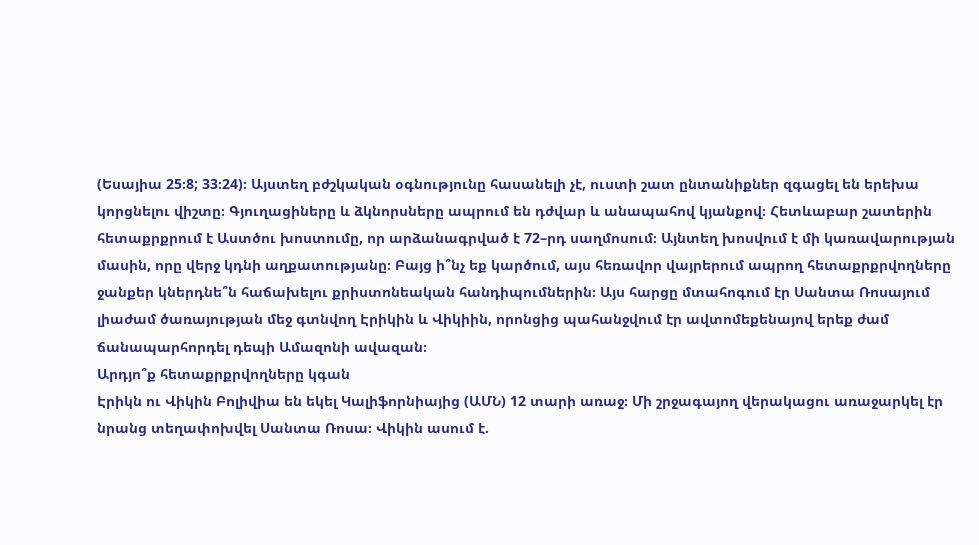(Եսայիա 25։8; 33։24)։ Այստեղ բժշկական օգնությունը հասանելի չէ, ուստի շատ ընտանիքներ զգացել են երեխա կորցնելու վիշտը։ Գյուղացիները և ձկնորսները ապրում են դժվար և անապահով կյանքով։ Հետևաբար շատերին հետաքրքրում է Աստծու խոստումը, որ արձանագրված է 72–րդ սաղմոսում։ Այնտեղ խոսվում է մի կառավարության մասին, որը վերջ կդնի աղքատությանը։ Բայց ի՞նչ եք կարծում, այս հեռավոր վայրերում ապրող հետաքրքրվողները ջանքեր կներդնե՞ն հաճախելու քրիստոնեական հանդիպումներին։ Այս հարցը մտահոգում էր Սանտա Ռոսայում լիաժամ ծառայության մեջ գտնվող Էրիկին և Վիկիին, որոնցից պահանջվում էր ավտոմեքենայով երեք ժամ ճանապարհորդել դեպի Ամազոնի ավազան։
Արդյո՞ք հետաքրքրվողները կգան
Էրիկն ու Վիկին Բոլիվիա են եկել Կալիֆորնիայից (ԱՄՆ) 12 տարի առաջ։ Մի շրջագայող վերակացու առաջարկել էր նրանց տեղափոխվել Սանտա Ռոսա։ Վիկին ասում է.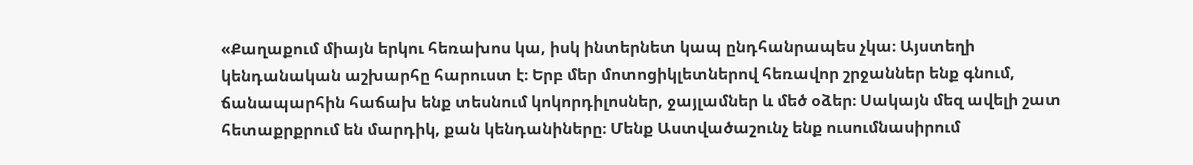«Քաղաքում միայն երկու հեռախոս կա, իսկ ինտերնետ կապ ընդհանրապես չկա։ Այստեղի կենդանական աշխարհը հարուստ է։ Երբ մեր մոտոցիկլետներով հեռավոր շրջաններ ենք գնում, ճանապարհին հաճախ ենք տեսնում կոկորդիլոսներ, ջայլամներ և մեծ օձեր։ Սակայն մեզ ավելի շատ հետաքրքրում են մարդիկ, քան կենդանիները։ Մենք Աստվածաշունչ ենք ուսումնասիրում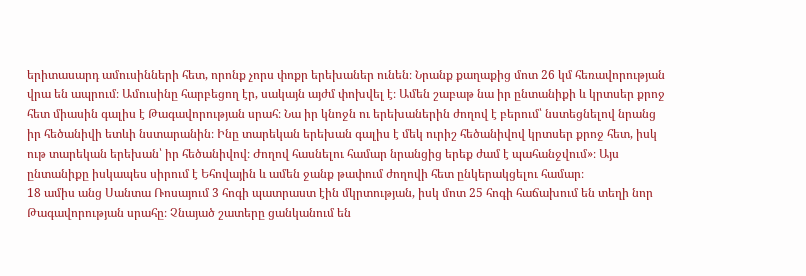երիտասարդ ամուսինների հետ, որոնք չորս փոքր երեխաներ ունեն։ Նրանք քաղաքից մոտ 26 կմ հեռավորության վրա են ապրում։ Ամուսինը հարբեցող էր, սակայն այժմ փոխվել է։ Ամեն շաբաթ նա իր ընտանիքի և կրտսեր քրոջ հետ միասին գալիս է Թագավորության սրահ։ Նա իր կնոջն ու երեխաներին ժողով է բերում՝ նստեցնելով նրանց իր հեծանիվի ետևի նստարանին։ Ինը տարեկան երեխան գալիս է մեկ ուրիշ հեծանիվով կրտսեր քրոջ հետ, իսկ ութ տարեկան երեխան՝ իր հեծանիվով։ Ժողով հասնելու համար նրանցից երեք ժամ է պահանջվում»։ Այս ընտանիքը իսկապես սիրում է Եհովային և ամեն ջանք թափում ժողովի հետ ընկերակցելու համար։
18 ամիս անց Սանտա Ռոսայում 3 հոգի պատրաստ էին մկրտության, իսկ մոտ 25 հոգի հաճախում են տեղի նոր Թագավորության սրահը։ Չնայած շատերը ցանկանում են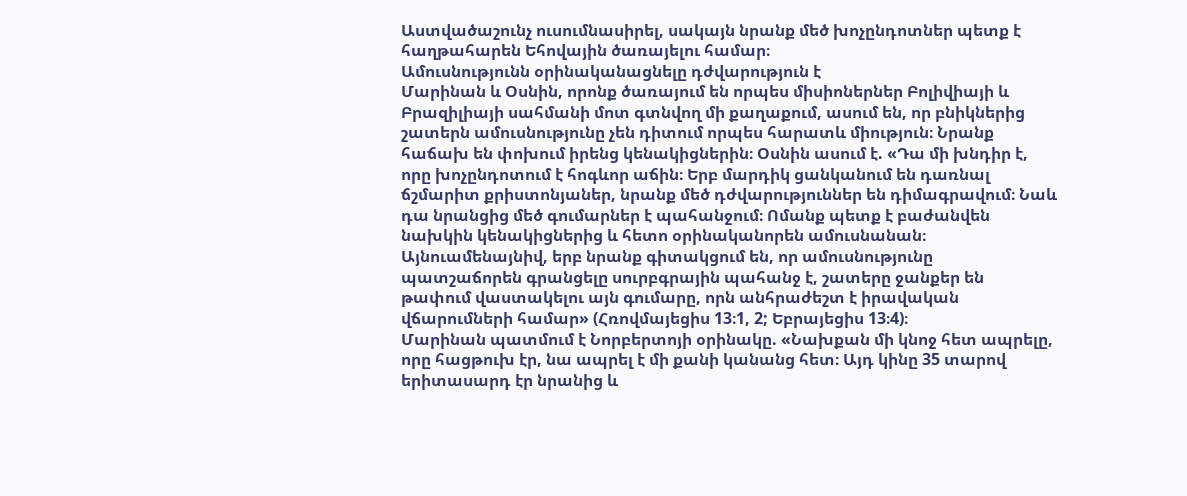Աստվածաշունչ ուսումնասիրել, սակայն նրանք մեծ խոչընդոտներ պետք է հաղթահարեն Եհովային ծառայելու համար։
Ամուսնությունն օրինականացնելը դժվարություն է
Մարինան և Օսնին, որոնք ծառայում են որպես միսիոներներ Բոլիվիայի և Բրազիլիայի սահմանի մոտ գտնվող մի քաղաքում, ասում են, որ բնիկներից շատերն ամուսնությունը չեն դիտում որպես հարատև միություն։ Նրանք հաճախ են փոխում իրենց կենակիցներին։ Օսնին ասում է. «Դա մի խնդիր է, որը խոչընդոտում է հոգևոր աճին։ Երբ մարդիկ ցանկանում են դառնալ ճշմարիտ քրիստոնյաներ, նրանք մեծ դժվարություններ են դիմագրավում։ Նաև դա նրանցից մեծ գումարներ է պահանջում։ Ոմանք պետք է բաժանվեն նախկին կենակիցներից և հետո օրինականորեն ամուսնանան։ Այնուամենայնիվ, երբ նրանք գիտակցում են, որ ամուսնությունը պատշաճորեն գրանցելը սուրբգրային պահանջ է, շատերը ջանքեր են թափում վաստակելու այն գումարը, որն անհրաժեշտ է իրավական վճարումների համար» (Հռովմայեցիս 13։1, 2; Եբրայեցիս 13։4)։
Մարինան պատմում է Նորբերտոյի օրինակը. «Նախքան մի կնոջ հետ ապրելը, որը հացթուխ էր, նա ապրել է մի քանի կանանց հետ։ Այդ կինը 35 տարով երիտասարդ էր նրանից և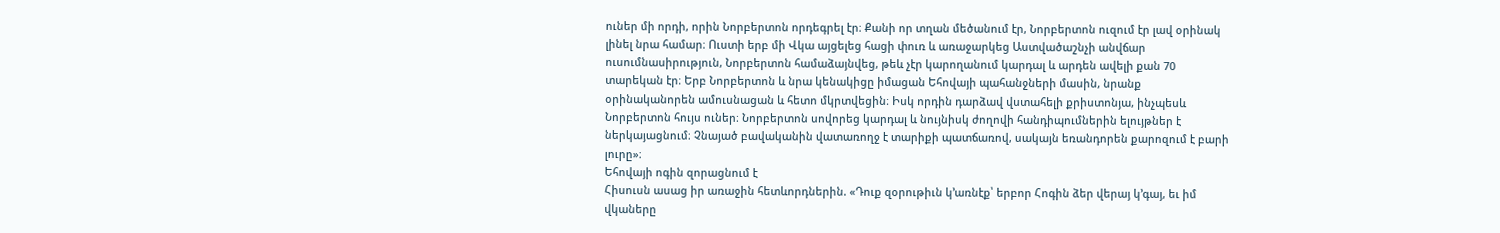ուներ մի որդի, որին Նորբերտոն որդեգրել էր։ Քանի որ տղան մեծանում էր, Նորբերտոն ուզում էր լավ օրինակ լինել նրա համար։ Ուստի երբ մի Վկա այցելեց հացի փուռ և առաջարկեց Աստվածաշնչի անվճար ուսումնասիրություն, Նորբերտոն համաձայնվեց, թեև չէր կարողանում կարդալ և արդեն ավելի քան 70 տարեկան էր։ Երբ Նորբերտոն և նրա կենակիցը իմացան Եհովայի պահանջների մասին, նրանք օրինականորեն ամուսնացան և հետո մկրտվեցին։ Իսկ որդին դարձավ վստահելի քրիստոնյա, ինչպեսև Նորբերտոն հույս ուներ։ Նորբերտոն սովորեց կարդալ և նույնիսկ ժողովի հանդիպումներին ելույթներ է ներկայացնում։ Չնայած բավականին վատառողջ է տարիքի պատճառով, սակայն եռանդորեն քարոզում է բարի լուրը»։
Եհովայի ոգին զորացնում է
Հիսուսն ասաց իր առաջին հետևորդներին. «Դուք զօրութիւն կ’առնէք՝ երբոր Հոգին ձեր վերայ կ’գայ, եւ իմ վկաները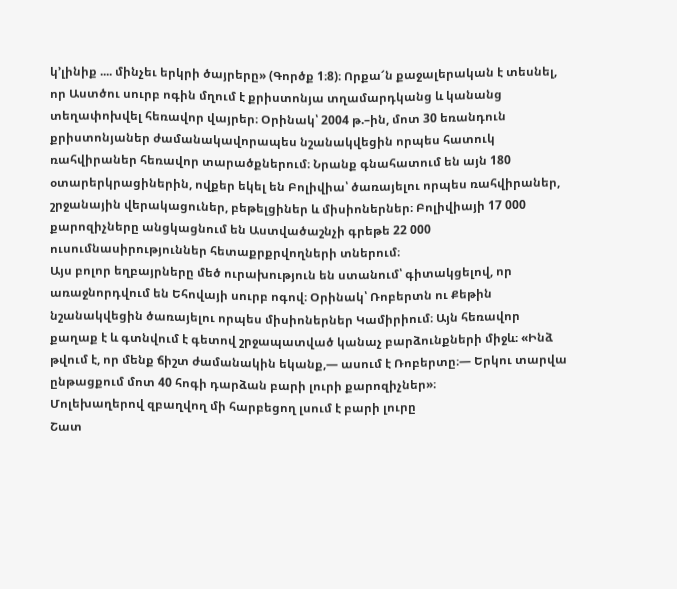կ’լինիք .... մինչեւ երկրի ծայրերը» (Գործք 1։8)։ Որքա՜ն քաջալերական է տեսնել, որ Աստծու սուրբ ոգին մղում է քրիստոնյա տղամարդկանց և կանանց տեղափոխվել հեռավոր վայրեր։ Օրինակ՝ 2004 թ.–ին, մոտ 30 եռանդուն քրիստոնյաներ ժամանակավորապես նշանակվեցին որպես հատուկ ռահվիրաներ հեռավոր տարածքներում։ Նրանք գնահատում են այն 180 օտարերկրացիներին, ովքեր եկել են Բոլիվիա՝ ծառայելու որպես ռահվիրաներ, շրջանային վերակացուներ, բեթելցիներ և միսիոներներ։ Բոլիվիայի 17 000 քարոզիչները անցկացնում են Աստվածաշնչի գրեթե 22 000 ուսումնասիրություններ հետաքրքրվողների տներում։
Այս բոլոր եղբայրները մեծ ուրախություն են ստանում՝ գիտակցելով, որ առաջնորդվում են Եհովայի սուրբ ոգով։ Օրինակ՝ Ռոբերտն ու Քեթին նշանակվեցին ծառայելու որպես միսիոներներ Կամիրիում։ Այն հեռավոր քաղաք է և գտնվում է գետով շրջապատված կանաչ բարձունքների միջև։ «Ինձ թվում է, որ մենք ճիշտ ժամանակին եկանք,— ասում է Ռոբերտը։— Երկու տարվա ընթացքում մոտ 40 հոգի դարձան բարի լուրի քարոզիչներ»։
Մոլեխաղերով զբաղվող մի հարբեցող լսում է բարի լուրը
Շատ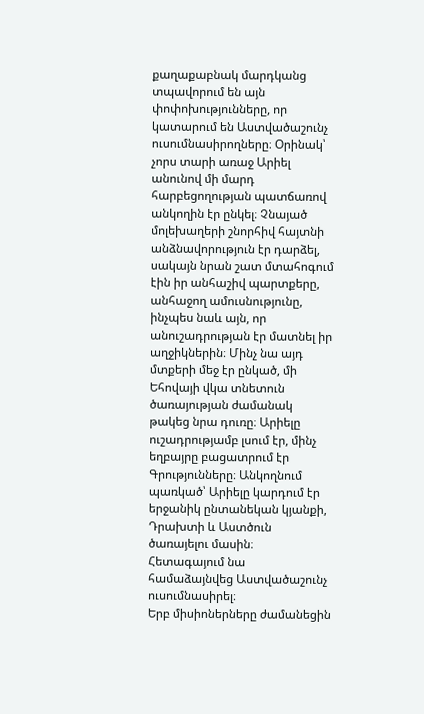քաղաքաբնակ մարդկանց տպավորում են այն փոփոխությունները, որ կատարում են Աստվածաշունչ ուսումնասիրողները։ Օրինակ՝ չորս տարի առաջ Արիել անունով մի մարդ հարբեցողության պատճառով անկողին էր ընկել։ Չնայած մոլեխաղերի շնորհիվ հայտնի անձնավորություն էր դարձել, սակայն նրան շատ մտահոգում էին իր անհաշիվ պարտքերը, անհաջող ամուսնությունը, ինչպես նաև այն, որ անուշադրության էր մատնել իր աղջիկներին։ Մինչ նա այդ մտքերի մեջ էր ընկած, մի Եհովայի վկա տնետուն ծառայության ժամանակ թակեց նրա դուռը։ Արիելը ուշադրությամբ լսում էր, մինչ եղբայրը բացատրում էր Գրությունները։ Անկողնում պառկած՝ Արիելը կարդում էր երջանիկ ընտանեկան կյանքի, Դրախտի և Աստծուն ծառայելու մասին։ Հետագայում նա համաձայնվեց Աստվածաշունչ ուսումնասիրել։
Երբ միսիոներները ժամանեցին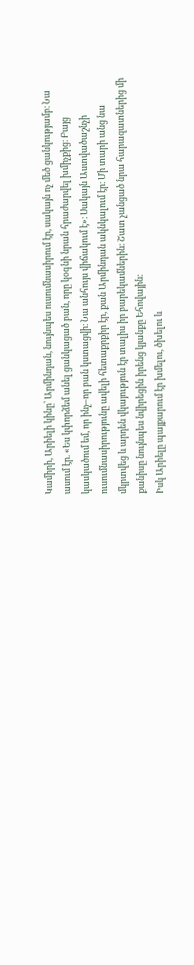Կամիրի, Արիելի կինը՝ Արմինդան, նույնպես ուսումնասիրում էր, սակայն ոչ մեծ ցանկությամբ։ Նա ասում էր. «Ես կփորձեմ անել ցանկացած բան, որը կօգնի նրան հրաժարվել խմիչքից։ Բայց կասկածում եմ, որ ինչ–որ բան կստացվի։ Նա անհույս վիճակում է»։ Սակայն Աստվածաշնչի ուսումնասիրությունը ավելի հետաքրքիր էր, քան Արմինդան ակնկալում էր։ Մի տարի անց նա մկրտվեց և արդեն վկայություն էր տալիս իր բարեկամներին։ Շատ չանցած նրա հարազատներից մի քանիսը նույնպես նվիրեցին իրենց կյանքը Եհովային։
Իսկ Արիելը պայքարում էր խմելու, ծխելու և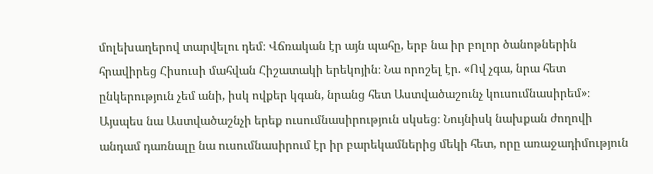մոլեխաղերով տարվելու դեմ։ Վճռական էր այն պահը, երբ նա իր բոլոր ծանոթներին հրավիրեց Հիսուսի մահվան Հիշատակի երեկոյին։ Նա որոշել էր. «Ով չգա, նրա հետ ընկերություն չեմ անի, իսկ ովքեր կգան, նրանց հետ Աստվածաշունչ կուսումնասիրեմ»։ Այսպես նա Աստվածաշնչի երեք ուսումնասիրություն սկսեց։ Նույնիսկ նախքան ժողովի անդամ դառնալը նա ուսումնասիրում էր իր բարեկամներից մեկի հետ, որը առաջադիմություն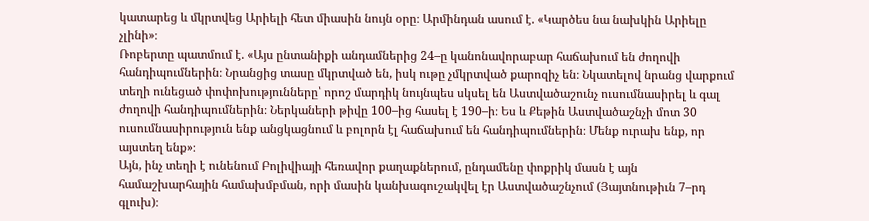կատարեց և մկրտվեց Արիելի հետ միասին նույն օրը։ Արմինդան ասում է. «Կարծես նա նախկին Արիելը չլինի»։
Ռոբերտը պատմում է. «Այս ընտանիքի անդամներից 24–ը կանոնավորաբար հաճախում են ժողովի հանդիպումներին։ Նրանցից տասը մկրտված են, իսկ ութը չմկրտված քարոզիչ են։ Նկատելով նրանց վարքում տեղի ունեցած փոփոխությունները՝ որոշ մարդիկ նույնպես սկսել են Աստվածաշունչ ուսումնասիրել և գալ ժողովի հանդիպումներին։ Ներկաների թիվը 100–ից հասել է 190–ի։ Ես և Քեթին Աստվածաշնչի մոտ 30 ուսումնասիրություն ենք անցկացնում և բոլորն էլ հաճախում են հանդիպումներին։ Մենք ուրախ ենք, որ այստեղ ենք»։
Այն, ինչ տեղի է ունենում Բոլիվիայի հեռավոր քաղաքներում, ընդամենը փոքրիկ մասն է այն համաշխարհային համախմբման, որի մասին կանխագուշակվել էր Աստվածաշնչում (Յայտնութիւն 7–րդ գլուխ)։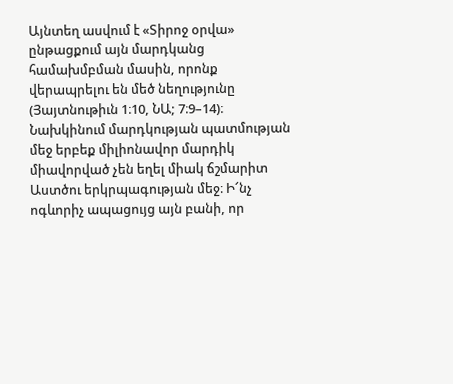Այնտեղ ասվում է «Տիրոջ օրվա» ընթացքում այն մարդկանց համախմբման մասին, որոնք վերապրելու են մեծ նեղությունը (Յայտնութիւն 1։10, ՆԱ; 7։9–14)։ Նախկինում մարդկության պատմության մեջ երբեք միլիոնավոր մարդիկ միավորված չեն եղել միակ ճշմարիտ Աստծու երկրպագության մեջ։ Ի՜նչ ոգևորիչ ապացույց այն բանի, որ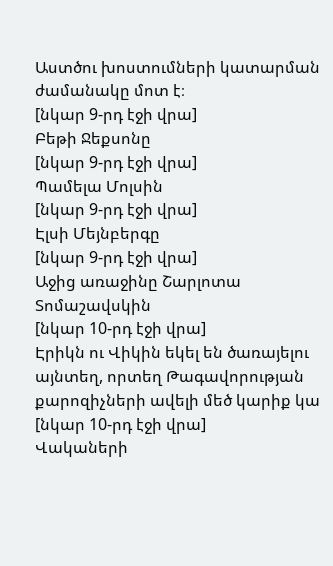Աստծու խոստումների կատարման ժամանակը մոտ է։
[նկար 9-րդ էջի վրա]
Բեթի Ջեքսոնը
[նկար 9-րդ էջի վրա]
Պամելա Մոլսին
[նկար 9-րդ էջի վրա]
Էլսի Մեյնբերգը
[նկար 9-րդ էջի վրա]
Աջից առաջինը Շարլոտա Տոմաշավսկին
[նկար 10-րդ էջի վրա]
Էրիկն ու Վիկին եկել են ծառայելու այնտեղ, որտեղ Թագավորության քարոզիչների ավելի մեծ կարիք կա
[նկար 10-րդ էջի վրա]
Վակաների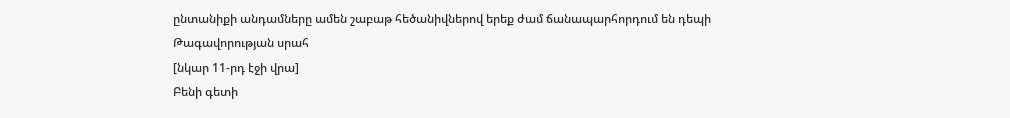ընտանիքի անդամները ամեն շաբաթ հեծանիվներով երեք ժամ ճանապարհորդում են դեպի Թագավորության սրահ
[նկար 11-րդ էջի վրա]
Բենի գետի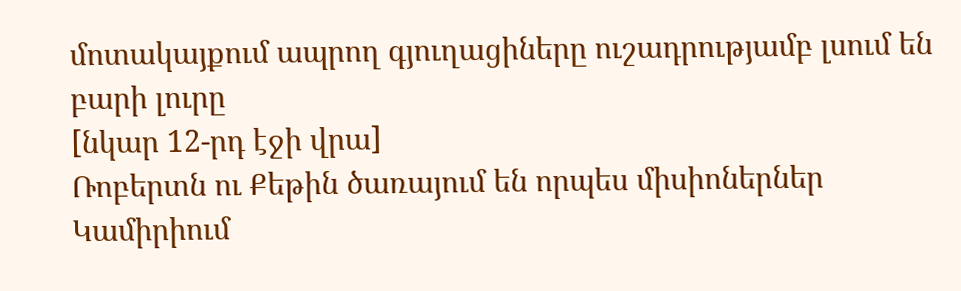մոտակայքում ապրող գյուղացիները ուշադրությամբ լսում են բարի լուրը
[նկար 12-րդ էջի վրա]
Ռոբերտն ու Քեթին ծառայում են որպես միսիոներներ Կամիրիում